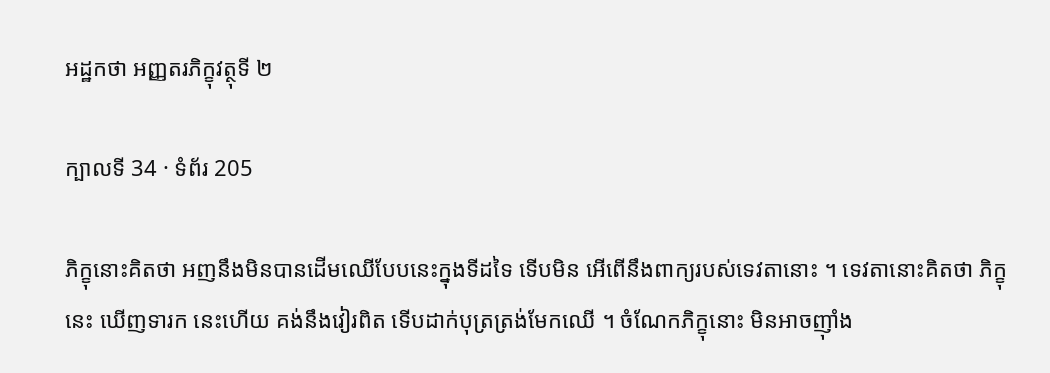អដ្ឋកថា អញ្ញតរភិក្ខុវត្ថុទី ២

ក្បាលទី 34 · ទំព័រ 205

ភិក្ខុនោះគិតថា អញនឹងមិនបានដើមឈើបែបនេះក្នុងទីដទៃ ទើបមិន អើពើនឹងពាក្យរបស់ទេវតានោះ ។ ទេវតានោះគិតថា ភិក្ខុនេះ ឃើញទារក នេះហើយ គង់នឹងវៀរពិត ទើបដាក់បុត្រត្រង់មែកឈើ ។ ចំណែកភិក្ខុនោះ មិនអាចញ៉ាំង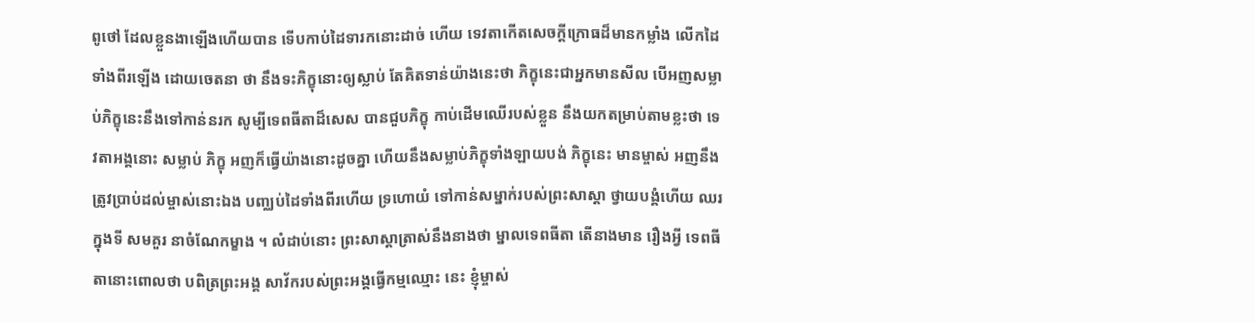ពូថៅ ដែលខ្លួនងាឡើងហើយបាន ទើបកាប់ដៃទារកនោះដាច់ ហើយ ទេវតាកើតសេចក្តីក្រោធដ៏មានកម្លាំង លើកដៃទាំងពីរឡើង ដោយចេតនា ថា នឹងទះភិក្ខុនោះឲ្យស្លាប់ តែគិតទាន់យ៉ាងនេះថា ភិក្ខុនេះជាអ្នកមានសីល បើអញសម្លាប់ភិក្ខុនេះនឹងទៅកាន់នរក សូម្បីទេពធីតាដ៏សេស បានជួបភិក្ខុ កាប់ដើមឈើរបស់ខ្លួន នឹងយកតម្រាប់តាមខ្លះថា ទេវតាអង្គនោះ សម្លាប់ ភិក្ខុ អញក៏ធ្វើយ៉ាងនោះដូចគ្នា ហើយនឹងសម្លាប់ភិក្ខុទាំងឡាយបង់ ភិក្ខុនេះ មានម្ចាស់ អញនឹងត្រូវប្រាប់ដល់ម្ចាស់នោះឯង បញ្ឈប់ដៃទាំងពីរហើយ ទ្រហោយំ ទៅកាន់សម្នាក់របស់ព្រះសាស្តា ថ្វាយបង្គំហើយ ឈរក្នុងទី សមគួរ នាចំណែកម្ខាង ។ លំដាប់នោះ ព្រះសាស្តាត្រាស់នឹងនាងថា ម្នាលទេពធីតា តើនាងមាន រឿងអ្វី ទេពធីតានោះពោលថា បពិត្រព្រះអង្គ សាវ័ករបស់ព្រះអង្គធ្វើកម្មឈ្មោះ នេះ ខ្ញុំម្ចាស់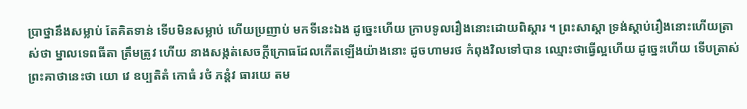ប្រាថ្នានឹងសម្លាប់ តែគិតទាន់ ទើបមិនសម្លាប់ ហើយប្រញាប់ មកទីនេះឯង ដូច្នេះហើយ ក្រាបទូលរឿងនោះដោយពិស្តារ ។ ព្រះសាស្តា ទ្រង់ស្តាប់រឿងនោះហើយត្រាស់ថា ម្នាលទេពធីតា ត្រឹមត្រូវ ហើយ នាងសង្កត់សេចក្តីក្រោធដែលកើតឡើងយ៉ាងនោះ ដូចហាមរថ កំពុងវិលទៅបាន ឈ្មោះថាធ្វើល្អហើយ ដូច្នេះហើយ ទើបត្រាស់ព្រះគាថានេះថា យោ វេ ឧប្បតិតំ កោធំ រថំ ភន្តំវ ធារយេ តម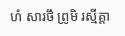ហំ សារថឹ ព្រូមិ រស្មីគ្គា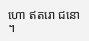ហោ ឥតរោ ជនោ ។